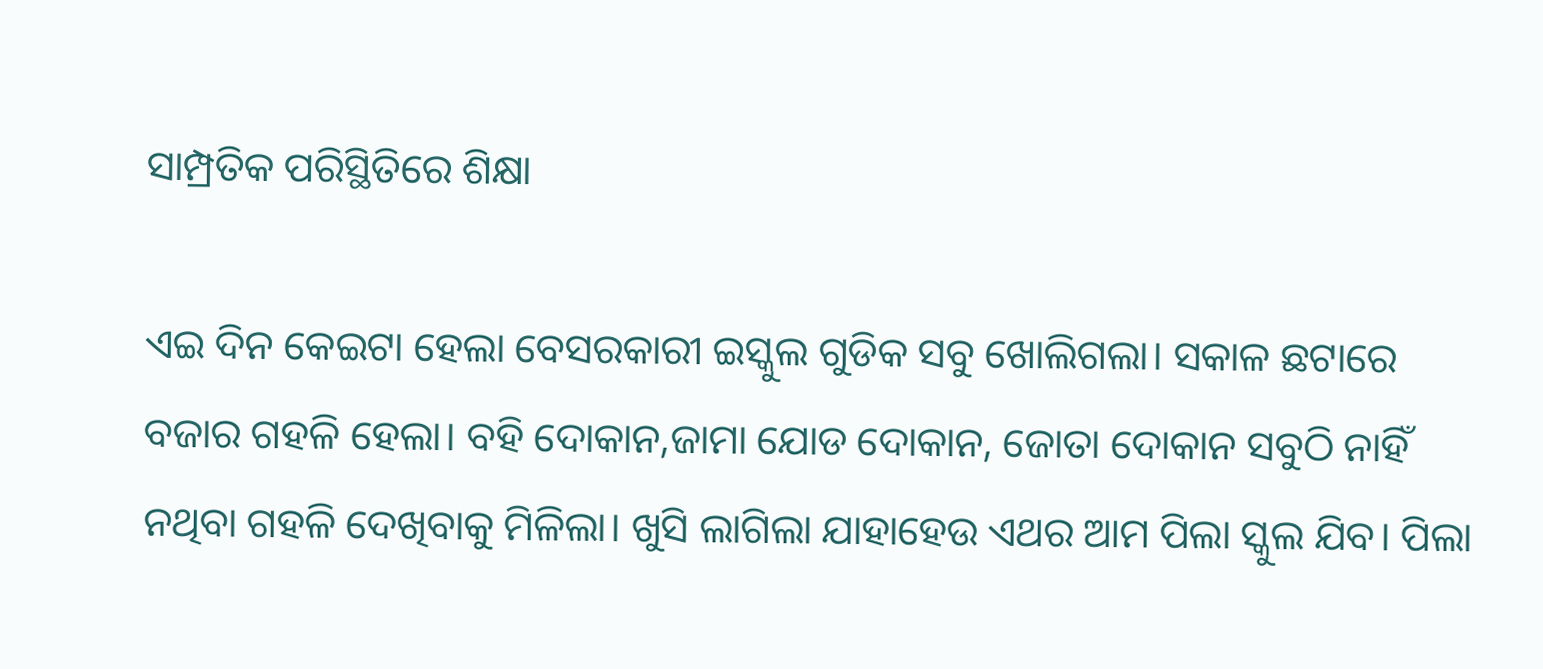ସାମ୍ପ୍ରତିକ ପରିସ୍ଥିତିରେ ଶିକ୍ଷା

ଏଇ ଦିନ କେଇଟା ହେଲା ବେସରକାରୀ ଇସ୍କୁଲ ଗୁଡିକ ସବୁ ଖୋଲିଗଲା। ସକାଳ ଛଟାରେ ବଜାର ଗହଳି ହେଲା। ବହି ଦୋକାନ,ଜାମା ଯୋଡ ଦୋକାନ, ଜୋତା ଦୋକାନ ସବୁଠି ନାହିଁ ନଥିବା ଗହଳି ଦେଖିବାକୁ ମିଳିଲା। ଖୁସି ଲାଗିଲା ଯାହାହେଉ ଏଥର ଆମ ପିଲା ସ୍କୁଲ ଯିବ। ପିଲା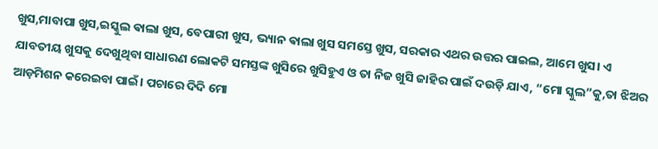ଖୁସ,ମାବାପା ଖୁସ,ଇସ୍କୁଲ ଵାଲା ଖୁସ, ବେପାରୀ ଖୁସ, ଭ୍ୟାନ ଵାଲା ଖୁସ ସମସ୍ତେ ଖୁସ, ସରକାର ଏଥର ଉତ୍ତର ପାଇଲ, ଆମେ ଖୁସ। ଏ ଯାବତୀୟ ଖୁସକୁ ଦେଖୁଥିବା ସାଧାରଣ ଲୋକଟି ସମସ୍ତଙ୍କ ଖୁସିରେ ଖୁସିହୁଏ ଓ ତା ନିଜ ଖୁସି ଜାହିର ପାଇଁ ଦଉଡ଼ି ଯାଏ, “ମୋ ସ୍କୁଲ”କୁ,ତା ଝିଅର ଆଡ଼ମିଶନ କରେଇବା ପାଇଁ। ପଚାରେ ଦିଦି ମୋ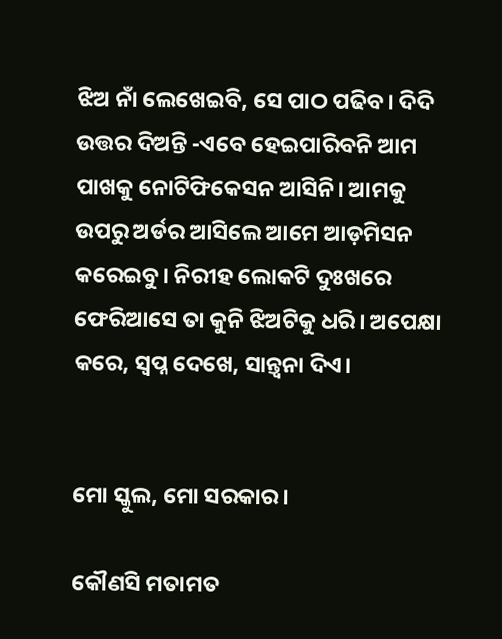ଝିଅ ନାଁ ଲେଖେଇବି, ସେ ପାଠ ପଢିବ। ଦିଦି ଉତ୍ତର ଦିଅନ୍ତି -ଏବେ ହେଇପାରିବନି ଆମ ପାଖକୁ ନୋଟିଫିକେସନ ଆସିନି। ଆମକୁ ଉପରୁ ଅର୍ଡର ଆସିଲେ ଆମେ ଆଡ଼ମିସନ କରେଇବୁ। ନିରୀହ ଲୋକଟି ଦୁଃଖରେ ଫେରିଆସେ ତା କୁନି ଝିଅଟିକୁ ଧରି। ଅପେକ୍ଷା କରେ, ସ୍ୱପ୍ନ ଦେଖେ, ସାନ୍ତ୍ୱନା ଦିଏ।


ମୋ ସ୍କୁଲ, ମୋ ସରକାର।

କୌଣସି ମତାମତ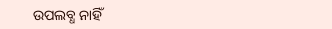ଉପଲବ୍ଧ ନାହିଁ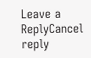Leave a ReplyCancel reply